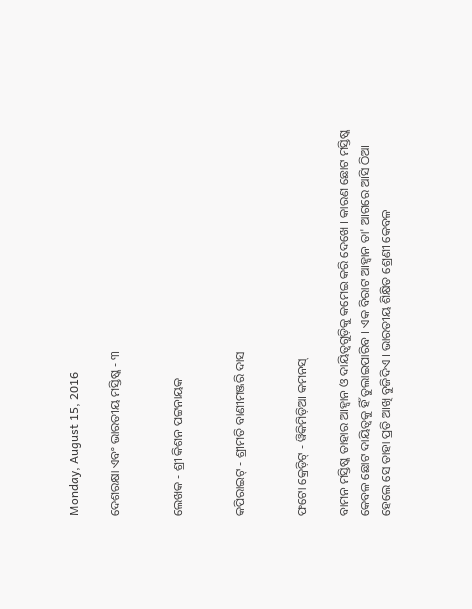Monday, August 15, 2016

ଦେଶରକ୍ଷା ଏବଂ ଭାରତୀୟ ମସ୍ତିଷ୍କ - ୩


ଲେଖକ - ଶ୍ରୀ କିଶନ ପଟ୍ଟନାୟକ


କପିରାଇଟ୍ - ଶ୍ରୀମତି ବାଣୀମଞ୍ଜରି ଦାସ


ଫଟୋ କ୍ରେଡ଼ିଟ୍ - ୱିକିମିଡ଼ିଆ କମନସ୍

ବାମନ ମସ୍ତିଷ୍କ ତାହାର ଆହ୍ୱାନ ଓ ଦାୟିତ୍ୱଗୁଡ଼ିକୁ କମେଇ କରି ଦେଖେ । କାରଣ ଛୋଟ ମସ୍ତିଷ୍କ କେବଳ ଛୋଟ ଦାୟିତ୍ୱକୁ ହିଁ ତୁଲାଇପାରିବ । ଏକ ବିରାଟ ଆହ୍ୱାନ ତା' ଆଗରେ ଆସି ଠିଆ ହେଲେ ସେ ତାହା ପ୍ରତି ଆଖି ବୁଜିଦିଏ । ଭାରତୀୟ ଶିକ୍ଷିତ ଶ୍ରେଣୀ କେବଳ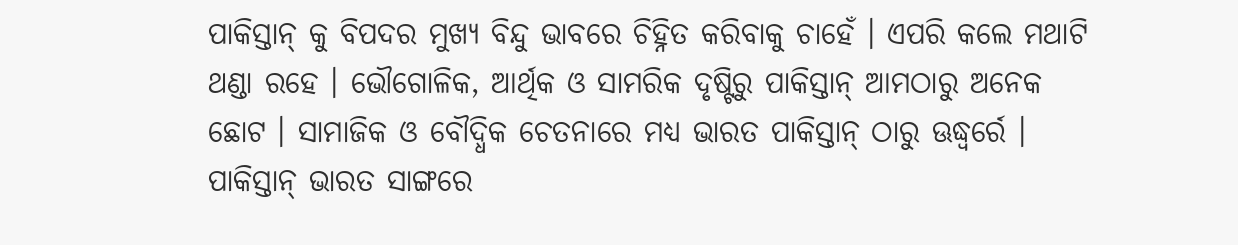ପାକିସ୍ତାନ୍ କୁ ବିପଦର ମୁଖ୍ୟ ବିନ୍ଦୁ ଭାବରେ ଚିହ୍ନିତ କରିବାକୁ ଚାହେଁ । ଏପରି କଲେ ମଥାଟି ଥଣ୍ଡା ରହେ । ଭୌଗୋଳିକ, ଆର୍ଥିକ ଓ ସାମରିକ ଦୃଷ୍ଟିରୁ ପାକିସ୍ତାନ୍ ଆମଠାରୁ ଅନେକ ଛୋଟ । ସାମାଜିକ ଓ ବୌଦ୍ଧିକ ଚେତନାରେ ମଧ୍ୟ ଭାରତ ପାକିସ୍ତାନ୍ ଠାରୁ ଊଦ୍ଧ୍ୱର୍ରେ । ପାକିସ୍ତାନ୍ ଭାରତ ସାଙ୍ଗରେ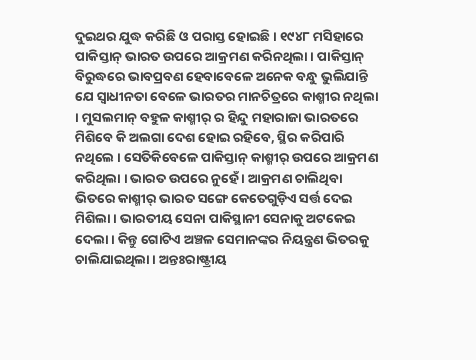ଦୁଇଥର ଯୁଦ୍ଧ କରିଛି ଓ ପରାସ୍ତ ହୋଇଛି । ୧୯୪୮ ମସିହାରେ ପାକିସ୍ତାନ୍ ଭାରତ ଉପରେ ଆକ୍ରମଣ କରିନଥିଲା । ପାକିସ୍ତାନ୍ ବିରୁଦ୍ଧରେ ଭାବପ୍ରବଣ ହେବାବେଳେ ଅନେକ ବନ୍ଧୁ ଭୁଲିଯାନ୍ତି ଯେ ସ୍ୱାଧୀନତା ବେଳେ ଭାରତର ମାନଚିତ୍ରରେ କାଶ୍ମୀର ନଥିଲା । ମୁସଲମାନ୍ ବହୁଳ କାଶ୍ମୀର୍ ର ହିନ୍ଦୁ ମହାରାଜା ଭାରତରେ ମିଶିବେ କି ଅଲଗା ଦେଶ ହୋଇ ରହିବେ, ସ୍ଥିର କରିପାରି ନଥିଲେ । ସେତିକିବେଳେ ପାକିସ୍ତାନ୍ କାଶ୍ମୀର୍ ଉପରେ ଆକ୍ରମଣ କରିଥିଲା । ଭାରତ ଉପରେ ନୁହେଁ । ଆକ୍ରମଣ ଚାଲିଥିବା ଭିତରେ କାଶ୍ମୀର୍ ଭାରତ ସଙ୍ଗେ କେତେଗୁଡ଼ିଏ ସର୍ତ୍ତ ଦେଇ ମିଶିଲା । ଭାରତୀୟ ସେନା ପାକିସ୍ଥାନୀ ସେନାକୁ ଅଟକେଇ ଦେଲା । କିନ୍ତୁ ଗୋଟିଏ ଅଞ୍ଚଳ ସେମାନଙ୍କର ନିୟନ୍ତ୍ରଣ ଭିତରକୁ ଚାଲିଯାଇଥିଲା । ଅନ୍ତଃରାଷ୍ଟ୍ରୀୟ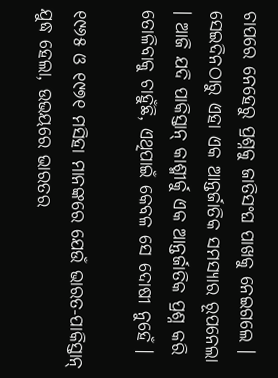ଚାପରେ ନେହେରୁ ପ୍ରଶ୍ନକୁ ଜାତିସଂଘ ପାଖକୁ ନେଇଗଲେ । ସେଇଦିନଠାରୁ ଏହା ଏକ ଆନ୍ତର୍ଜାତିକ ସମସ୍ୟାର ରୂପନେଲା । ଆଜି ଯଦି ପାକିସ୍ତାନ୍ କାଶ୍ମୀର୍କୁ ଏକ ଆନ୍ତର୍ଜାତିକ ପ୍ରଶ୍ନ କରି ତୋଳିବାକୁ ଚାହୁଁଛି, ଏଥିପାଇଁ କେବଳ ସେ ଦୋଷୀ ନୁହେଁ ।

୧୯୬୫ ଓ ୧୯୭୧ ମସିହା ମାନଙ୍କରେ ଯେଉଁ ଭାରତ-ପାକିସ୍ତାନ୍ ଯୁଦ୍ଧ ହେଲା, ଉଭୟରେ ଭାରତର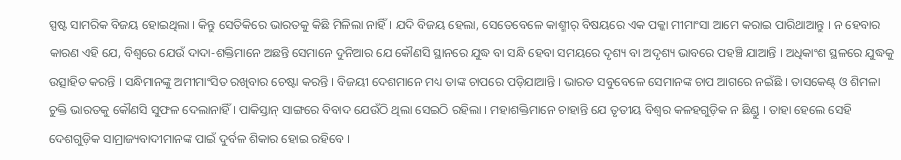ସ୍ପଷ୍ଟ ସାମରିକ ବିଜୟ ହୋଇଥିଲା । କିନ୍ତୁ ସେତିକିରେ ଭାରତକୁ କିଛି ମିଳିଲା ନାହିଁ । ଯଦି ବିଜୟ ହେଲା, ସେତେବେଳେ କାଶ୍ମୀର୍ ବିଷୟରେ ଏକ ପକ୍କା ମୀମାଂସା ଆମେ କରାଇ ପାରିଥାଆନ୍ତୁ । ନ ହେବାର କାରଣ ଏହି ଯେ, ବିଶ୍ୱରେ ଯେଉଁ ଦାଦା-ଶକ୍ତିମାନେ ଅଛନ୍ତି ସେମାନେ ଦୁନିଆର ଯେ କୌଣସି ସ୍ଥାନରେ ଯୁଦ୍ଧ ବା ସନ୍ଧି ହେବା ସମୟରେ ଦୃଶ୍ୟ ବା ଅଦୃଶ୍ୟ ଭାବରେ ପହଞ୍ଚି ଯାଆନ୍ତି । ଅଧିକାଂଶ ସ୍ଥଳରେ ଯୁଦ୍ଧକୁ ଉତ୍ସାହିତ କରନ୍ତି । ସନ୍ଧିମାନଙ୍କୁ ଅମୀମାଂସିତ ରଖିବାର ଚେଷ୍ଟା କରନ୍ତି । ବିଜୟୀ ଦେଶମାନେ ମଧ୍ୟ ତାଙ୍କ ଚାପରେ ପଡ଼ିଯାଆନ୍ତି । ଭାରତ ସବୁବେଳେ ସେମାନଙ୍କ ଚାପ ଆଗରେ ନଇଁଛି । ତାସକେଣ୍ଟ୍ ଓ ଶିମଳା ଚୁକ୍ତି ଭାରତକୁ କୌଣସି ସୁଫଳ ଦେଲାନାହିଁ । ପାକିସ୍ତାନ୍ ସାଙ୍ଗରେ ବିବାଦ ଯେଉଁଠି ଥିଲା ସେଇଠି ରହିଲା । ମହାଶକ୍ତିମାନେ ଚାହାନ୍ତି ଯେ ତୃତୀୟ ବିଶ୍ୱର କଳହଗୁଡ଼ିକ ନ ଛିଣ୍ଡୁ । ତାହା ହେଲେ ସେହି ଦେଶଗୁଡ଼ିକ ସାମ୍ରାଜ୍ୟବାଦୀମାନଙ୍କ ପାଇଁ ଦୁର୍ବଳ ଶିକାର ହୋଇ ରହିବେ ।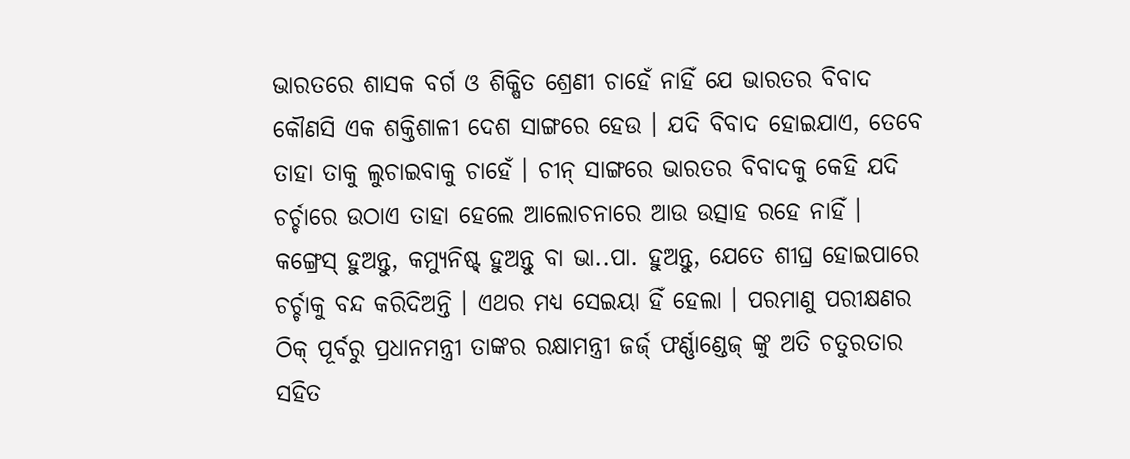ଭାରତରେ ଶାସକ ବର୍ଗ ଓ ଶିକ୍ଷିତ ଶ୍ରେଣୀ ଚାହେଁ ନାହିଁ ଯେ ଭାରତର ବିବାଦ କୌଣସି ଏକ ଶକ୍ତିଶାଳୀ ଦେଶ ସାଙ୍ଗରେ ହେଉ । ଯଦି ବିବାଦ ହୋଇଯାଏ, ତେବେ ତାହା ତାକୁ ଲୁଚାଇବାକୁ ଚାହେଁ । ଚୀନ୍ ସାଙ୍ଗରେ ଭାରତର ବିବାଦକୁ କେହି ଯଦି ଚର୍ଚ୍ଚାରେ ଉଠାଏ ତାହା ହେଲେ ଆଲୋଚନାରେ ଆଉ ଉତ୍ସାହ ରହେ ନାହିଁ । କଙ୍ଗ୍ରେସ୍ ହୁଅନ୍ତୁ, କମ୍ୟୁନିଷ୍ଟ୍ ହୁଅନ୍ତୁ ବା ଭା..ପା. ହୁଅନ୍ତୁ, ଯେତେ ଶୀଘ୍ର ହୋଇପାରେ ଚର୍ଚ୍ଚାକୁ ବନ୍ଦ କରିଦିଅନ୍ତି । ଏଥର ମଧ୍ୟ ସେଇୟା ହିଁ ହେଲା । ପରମାଣୁ ପରୀକ୍ଷଣର ଠିକ୍ ପୂର୍ବରୁ ପ୍ରଧାନମନ୍ତ୍ରୀ ତାଙ୍କର ରକ୍ଷାମନ୍ତ୍ରୀ ଜର୍ଜ୍ ଫର୍ଣ୍ଣାଣ୍ଡେଜ୍ ଙ୍କୁ ଅତି ଚତୁରତାର ସହିତ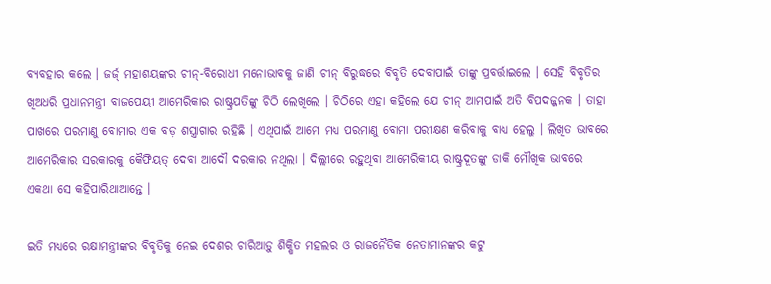ବ୍ୟବହାର କଲେ । ଜର୍ଜ୍ ମହାଶୟଙ୍କର ଚୀନ୍-ବିରୋଧୀ ମନୋଭାବକୁ ଜାଣି ଚୀନ୍ ବିରୁଦ୍ଧରେ ବିବୃତି ଦେବାପାଇଁ ତାଙ୍କୁ ପ୍ରବର୍ତ୍ତାଇଲେ । ସେହି ବିବୃତିର ଖିଅଧରି ପ୍ରଧାନମନ୍ତ୍ରୀ ବାଜପେୟୀ ଆମେରିକାର ରାଷ୍ଟ୍ରପତିଙ୍କୁ ଚିଠି ଲେଖିଲେ । ଚିଠିରେ ଏହା କହିଲେ ଯେ ଚୀନ୍ ଆମପାଇଁ ଅତି ବିପଦଜ୍ଜନକ । ତାହା ପାଖରେ ପରମାଣୁ ବୋମାର ଏକ ବଡ଼ ଶସ୍ତ୍ରାଗାର ରହିଛି । ଏଥିପାଇଁ ଆମେ ମଧ୍ୟ ପରମାଣୁ ବୋମା ପରୀକ୍ଷଣ କରିବାକୁ ବାଧ୍ୟ ହେଲୁ । ଲିଖିତ ଭାବରେ ଆମେରିକାର ସରକାରକୁ କୈଫିୟତ୍ ଦେବା ଆଦୌ ଦରକାର ନଥିଲା । ଦିଲ୍ଲୀରେ ରହୁଥିବା ଆମେରିକୀୟ ରାଷ୍ଟ୍ରଦୂତଙ୍କୁ ଡାକି ମୌଖିକ ଭାବରେ ଏକଥା ସେ କହିପାରିଥାଆନ୍ତେ ।

ଇତି ମଧ୍ୟରେ ରକ୍ଷାମନ୍ତ୍ରୀଙ୍କର ବିବୃତିକୁ ନେଇ ଦେଶର ଚାରିଆଡ଼ୁ ଶିକ୍ଷିତ ମହଲର ଓ ରାଜନୈତିକ ନେତାମାନଙ୍କର କଟୁ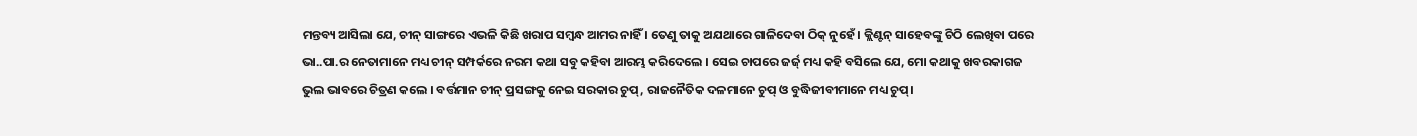ମନ୍ତବ୍ୟ ଆସିଲା ଯେ, ଚୀନ୍ ସାଙ୍ଗରେ ଏଭଳି କିଛି ଖରାପ ସମ୍ବନ୍ଧ ଆମର ନାହିଁ । ତେଣୁ ତାକୁ ଅଯଥାରେ ଗାଳିଦେବା ଠିକ୍ ନୁହେଁ । କ୍ଲିଣ୍ଟନ୍ ସାହେବଙ୍କୁ ଚିଠି ଲେଖିବା ପରେ ଭା..ପା.ର ନେତାମାନେ ମଧ୍ୟ ଚୀନ୍ ସମ୍ପର୍କରେ ନରମ କଥା ସବୁ କହିବା ଆରମ୍ଭ କରିଦେଲେ । ସେଇ ଚାପରେ ଜର୍ଜ୍ ମଧ୍ୟ କହି ବସିଲେ ଯେ, ମୋ କଥାକୁ ଖବରକାଗଜ ଭୁଲ ଭାବରେ ଚିତ୍ରଣ କଲେ । ବର୍ତ୍ତମାନ ଚୀନ୍ ପ୍ରସଙ୍ଗକୁ ନେଇ ସରକାର ଚୁପ୍, ରାଜନୈତିକ ଦଳମାନେ ଚୁପ୍ ଓ ବୁଦ୍ଧିଜୀବୀମାନେ ମଧ୍ୟ ଚୁପ୍।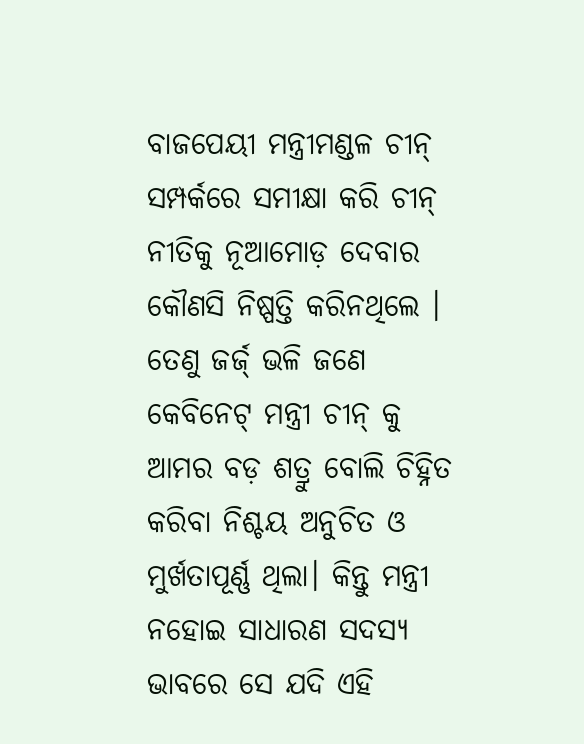ବାଜପେୟୀ ମନ୍ତ୍ରୀମଣ୍ଡଳ ଚୀନ୍ ସମ୍ପର୍କରେ ସମୀକ୍ଷା କରି ଚୀନ୍ ନୀତିକୁ ନୂଆମୋଡ଼ ଦେବାର କୌଣସି ନିଷ୍ପତ୍ତି କରିନଥିଲେ । ତେଣୁ ଜର୍ଜ୍ ଭଳି ଜଣେ କେବିନେଟ୍ ମନ୍ତ୍ରୀ ଚୀନ୍ କୁ ଆମର ବଡ଼ ଶତ୍ରୁ ବୋଲି ଚିହ୍ନିତ କରିବା ନିଶ୍ଚୟ ଅନୁଚିତ ଓ ମୁର୍ଖତାପୂର୍ଣ୍ଣ ଥିଲା। କିନ୍ତୁ ମନ୍ତ୍ରୀ ନହୋଇ ସାଧାରଣ ସଦସ୍ୟ ଭାବରେ ସେ ଯଦି ଏହି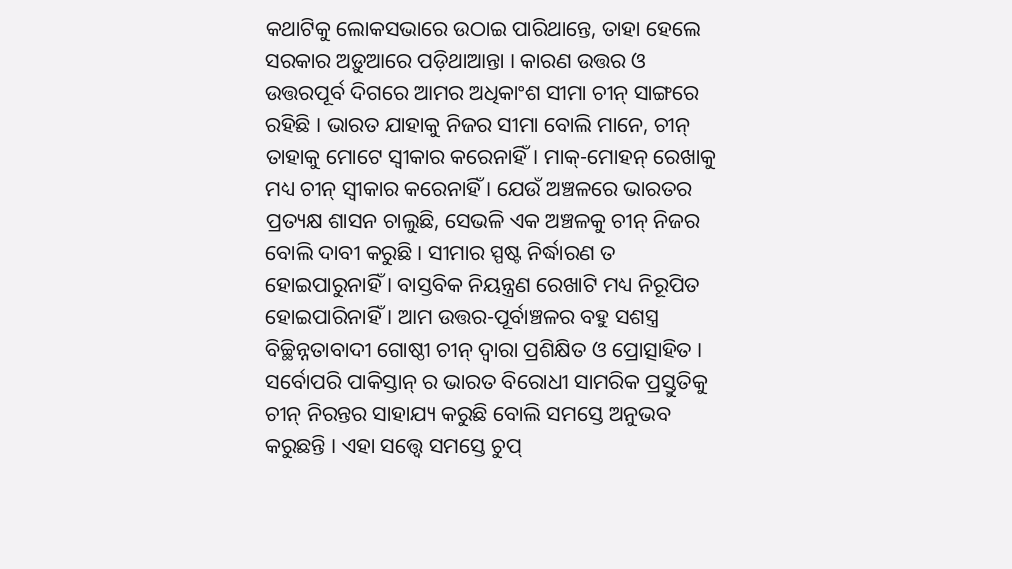କଥାଟିକୁ ଲୋକସଭାରେ ଉଠାଇ ପାରିଥାନ୍ତେ, ତାହା ହେଲେ ସରକାର ଅଡ଼ୁଆରେ ପଡ଼ିଥାଆନ୍ତା । କାରଣ ଉତ୍ତର ଓ ଉତ୍ତରପୂର୍ବ ଦିଗରେ ଆମର ଅଧିକାଂଶ ସୀମା ଚୀନ୍ ସାଙ୍ଗରେ ରହିଛି । ଭାରତ ଯାହାକୁ ନିଜର ସୀମା ବୋଲି ମାନେ, ଚୀନ୍ ତାହାକୁ ମୋଟେ ସ୍ୱୀକାର କରେନାହିଁ। ମାକ୍-ମୋହନ୍ ରେଖାକୁ ମଧ୍ୟ ଚୀନ୍ ସ୍ୱୀକାର କରେନାହିଁ । ଯେଉଁ ଅଞ୍ଚଳରେ ଭାରତର ପ୍ରତ୍ୟକ୍ଷ ଶାସନ ଚାଲୁଛି, ସେଭଳି ଏକ ଅଞ୍ଚଳକୁ ଚୀନ୍ ନିଜର ବୋଲି ଦାବୀ କରୁଛି । ସୀମାର ସ୍ପଷ୍ଟ ନିର୍ଦ୍ଧାରଣ ତ ହୋଇପାରୁନାହିଁ । ବାସ୍ତବିକ ନିୟନ୍ତ୍ରଣ ରେଖାଟି ମଧ୍ୟ ନିରୂପିତ ହୋଇପାରିନାହିଁ । ଆମ ଉତ୍ତର-ପୂର୍ବାଞ୍ଚଳର ବହୁ ସଶସ୍ତ୍ର ବିଚ୍ଛିନ୍ନତାବାଦୀ ଗୋଷ୍ଠୀ ଚୀନ୍ ଦ୍ୱାରା ପ୍ରଶିକ୍ଷିତ ଓ ପ୍ରୋତ୍ସାହିତ । ସର୍ବୋପରି ପାକିସ୍ତାନ୍ ର ଭାରତ ବିରୋଧୀ ସାମରିକ ପ୍ରସ୍ତୁତିକୁ ଚୀନ୍ ନିରନ୍ତର ସାହାଯ୍ୟ କରୁଛି ବୋଲି ସମସ୍ତେ ଅନୁଭବ କରୁଛନ୍ତି । ଏହା ସତ୍ତ୍ୱେ ସମସ୍ତେ ଚୁପ୍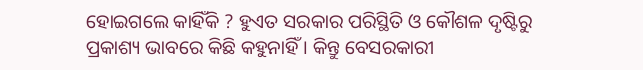ହୋଇଗଲେ କାହିଁକି ? ହୁଏତ ସରକାର ପରିସ୍ଥିତି ଓ କୌଶଳ ଦୃଷ୍ଟିରୁ ପ୍ରକାଶ୍ୟ ଭାବରେ କିଛି କହୁନାହିଁ । କିନ୍ତୁ ବେସରକାରୀ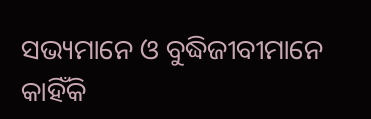ସଭ୍ୟମାନେ ଓ ବୁଦ୍ଧିଜୀବୀମାନେ କାହିଁକି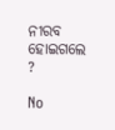ନୀରବ ହୋଇଗଲେ ?

No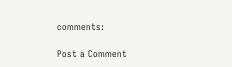comments:

Post a Comment